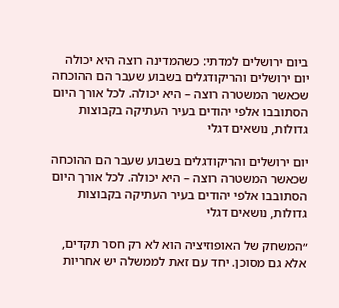ביום ירושלים למדתי: כשהמדינה רוצה היא יכולה
יום ירושלים והריקודגלים בשבוע שעבר הם ההוכחה שכאשר המשטרה רוצה – היא יכולה. לכל אורך היום הסתובבו אלפי יהודים בעיר העתיקה בקבוצות גדולות, נושאים דגלי

יום ירושלים והריקודגלים בשבוע שעבר הם ההוכחה שכאשר המשטרה רוצה – היא יכולה. לכל אורך היום הסתובבו אלפי יהודים בעיר העתיקה בקבוצות גדולות, נושאים דגלי

״המשחק של האופוזיציה הוא לא רק חסר תקדים, אלא גם מסוכן. יחד עם זאת לממשלה יש אחריות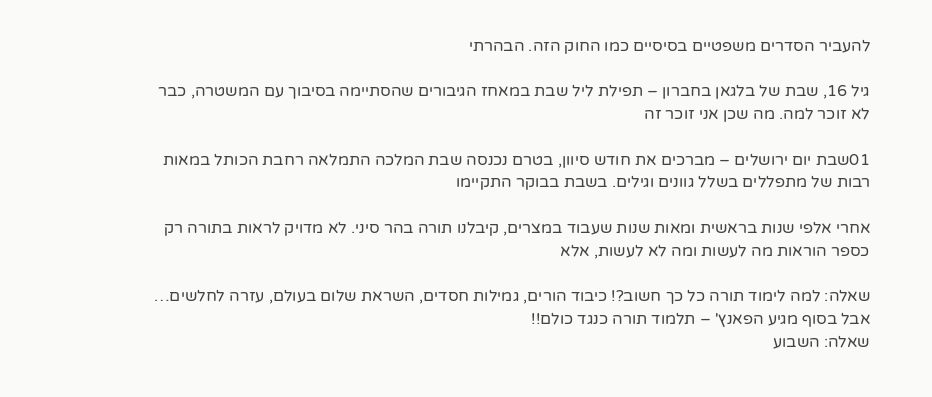להעביר הסדרים משפטיים בסיסיים כמו החוק הזה. הבהרתי

גיל 16, שבת של בלגאן בחברון – תפילת ליל שבת במאחז הגיבורים שהסתיימה בסיבוך עם המשטרה, כבר לא זוכר למה. מה שכן אני זוכר זה

01שבת יום ירושלים – מברכים את חודש סיוון, בטרם נכנסה שבת המלכה התמלאה רחבת הכותל במאות רבות של מתפללים בשלל גוונים וגילים. בשבת בבוקר התקיימו

אחרי אלפי שנות בראשית ומאות שנות שעבוד במצרים, קיבלנו תורה בהר סיני. לא מדויק לראות בתורה רק כספר הוראות מה לעשות ומה לא לעשות, אלא

שאלה: למה לימוד תורה כל כך חשוב?! כיבוד הורים, גמילות חסדים, השראת שלום בעולם, עזרה לחלשים… אבל בסוף מגיע הפאנץ' – תלמוד תורה כנגד כולם!!
שאלה: השבוע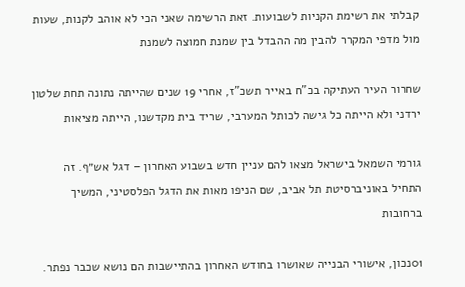קבלתי את רשימת הקניות לשבועות. זאת הרשימה שאני הכי לא אוהב לקנות, שעות מול מדפי המקרר להבין מה ההבדל בין שמנת חמוצה לשמנת

שחרור העיר העתיקה בכ"ח באייר תשכ"ז, אחרי 19 שנים שהייתה נתונה תחת שלטון ירדני ולא הייתה כל גישה לכותל המערבי, שריד בית מקדשנו, הייתה מציאות

גורמי השמאל בישראל מצאו להם עניין חדש בשבוע האחרון – דגל אש״ף. זה התחיל באוניברסיטת תל אביב, שם הניפו מאות את הדגל הפלסטיני, המשיך ברחובות

01נכון, אישורי הבנייה שאושרו בחודש האחרון בהתיישבות הם נושא שכבר נפתר.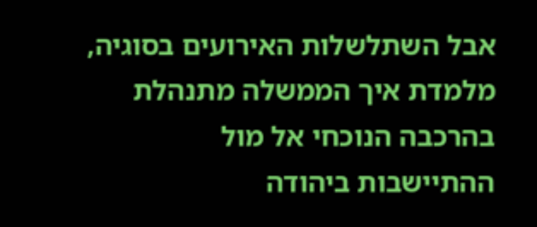אבל השתלשלות האירועים בסוגיה, מלמדת איך הממשלה מתנהלת בהרכבה הנוכחי אל מול ההתיישבות ביהודה